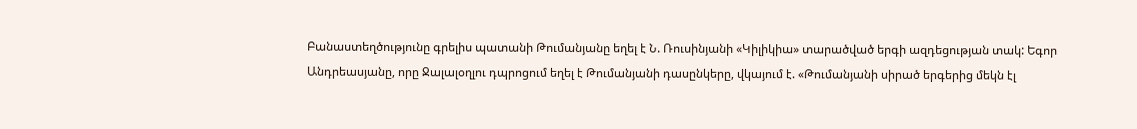Բանաստեղծությունը գրելիս պատանի Թումանյանը եղել է Ն. Ռուսինյանի «Կիլիկիա» տարածված երգի ազդեցության տակ: Եգոր Անդրեասյանը, որը Ջալալօղլու դպրոցում եղել է Թումանյանի դասընկերը, վկայում է. «Թումանյանի սիրած երգերից մեկն էլ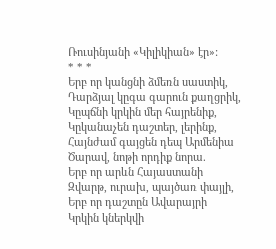Ռուսինյանի «Կիլիկիան» էր»:
* * *
Երբ որ կանցնի ձմեռն սաստիկ,
Դարձյալ կըգա գարուն քաղցրիկ,
Կըպճնի կրկին մեր հայրենիք,
Կըկանաչեն դաշտեր, լերինք,
Հայնժամ գայցեն դեպ Արմենիա
Ծարավ, նոթի որդիք նորա.
Երբ որ արևն Հայաստանի
Զվարթ, ուրախ, պայծառ փայլի,
Երբ որ դաշտըն Ավարայրի
Կրկին կներկվի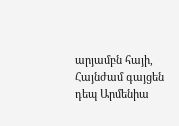արյամբն հայի,
Հայնժամ գայցեն դեպ Արմենիա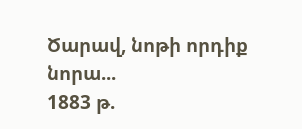Ծարավ, նոթի որդիք նորա...
1883 թ.